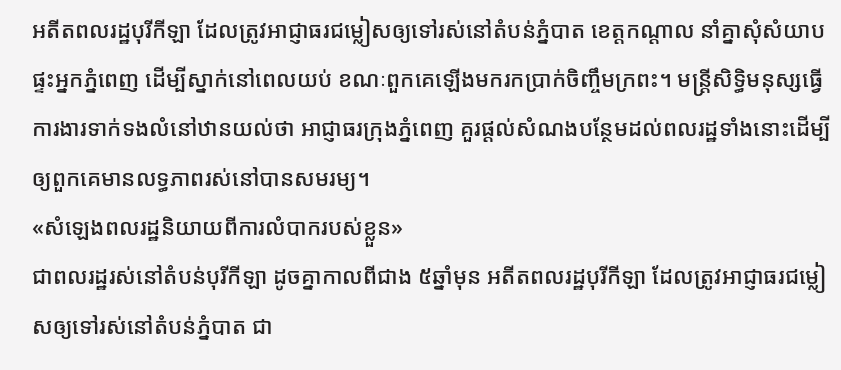អតីតពលរដ្ឋបុរីកីឡា ដែលត្រូវអាជ្ញាធរជម្លៀសឲ្យទៅរស់នៅតំបន់ភ្នំបាត ខេត្តកណ្ដាល នាំគ្នាសុំសំយាបផ្ទះអ្នកភ្នំពេញ ដើម្បីស្នាក់នៅពេលយប់ ខណៈពួកគេឡើងមករកប្រាក់ចិញ្ចឹមក្រពះ។ មន្ត្រីសិទ្ធិមនុស្សធ្វើការងារទាក់ទងលំនៅឋានយល់ថា អាជ្ញាធរក្រុងភ្នំពេញ គួរផ្ដល់សំណងបន្ថែមដល់ពលរដ្ឋទាំងនោះដើម្បីឲ្យពួកគេមានលទ្ធភាពរស់នៅបានសមរម្យ។
«សំឡេងពលរដ្ឋនិយាយពីការលំបាករបស់ខ្លួន»
ជាពលរដ្ឋរស់នៅតំបន់បុរីកីឡា ដូចគ្នាកាលពីជាង ៥ឆ្នាំមុន អតីតពលរដ្ឋបុរីកីឡា ដែលត្រូវអាជ្ញាធរជម្លៀសឲ្យទៅរស់នៅតំបន់ភ្នំបាត ជា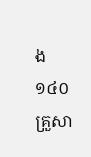ង ១៤០គ្រួសា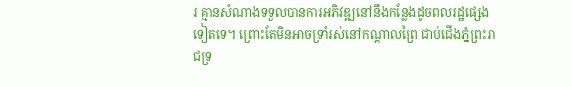រ គ្មានសំណាងទទួលបានការអភិវឌ្ឍនៅនឹងកន្លែងដូចពលរដ្ឋផ្សេងទៀតទេ។ ព្រោះតែមិនអាចទ្រាំរស់នៅកណ្ដាលព្រៃ ជាប់ជើងភ្នំព្រះរាជទ្រ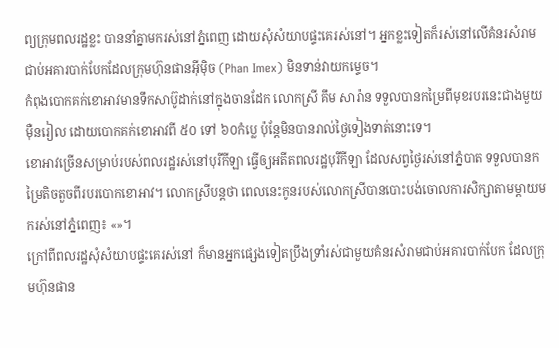ព្យក្រុមពលរដ្ឋខ្លះ បាននាំគ្នាមករស់នៅភ្នំពេញ ដោយសុំសំយាបផ្ទះគេរស់នៅ។ អ្នកខ្លះទៀតក៏រស់នៅលើគំនរសំរាមជាប់អគារបាក់បែកដែលក្រុមហ៊ុនផានអ៊ីម៉ិច (Phan Imex) មិនទាន់វាយកម្ទេច។
កំពុងបោកគក់ខោអាវមានទឹកសាប៊ូដាក់នៅក្នុងចានដែក លោកស្រី គឹម សារ៉ាន ទទួលបានកម្រៃពីមុខរបរនេះជាងមួយម៉ឺនរៀល ដោយបោកគក់ខោអាវពី ៥០ ទៅ ៦០កំប្លេ ប៉ុន្តែមិនបានរាល់ថ្ងៃទៀងទាត់នោះទេ។
ខោអាវច្រើនសម្រាប់របស់ពលរដ្ឋរស់នៅបុរីកីឡា ធ្វើឲ្យអតីតពលរដ្ឋបុរីកីឡា ដែលសព្វថ្ងៃរស់នៅភ្នំបាត ទទួលបានកម្រៃតិចតួចពីរបរបោកខោអាវ។ លោកស្រីបន្តថា ពេលនេះកូនរបស់លោកស្រីបានបោះបង់ចោលការសិក្សាតាមម្ដាយមករស់នៅភ្នំពេញ៖ «»។
ក្រៅពីពលរដ្ឋសុំសំយាបផ្ទះគេរស់នៅ ក៏មានអ្នកផ្សេងទៀតប្រឹងទ្រាំរស់ជាមួយគំនរសំរាមជាប់អគារបាក់បែក ដែលក្រុមហ៊ុនផាន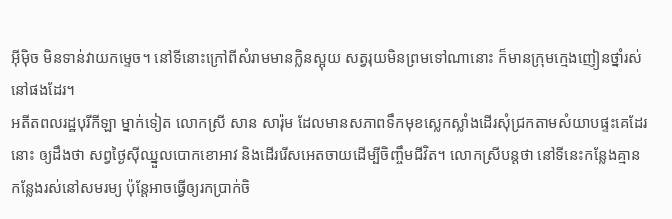អ៊ីម៉ិច មិនទាន់វាយកម្ទេច។ នៅទីនោះក្រៅពីសំរាមមានក្លិនស្អុយ សត្វរុយមិនព្រមទៅណានោះ ក៏មានក្រុមក្មេងញៀនថ្នាំរស់នៅផងដែរ។
អតីតពលរដ្ឋបុរីកីឡា ម្នាក់ទៀត លោកស្រី សាន សារ៉ុម ដែលមានសភាពទឹកមុខស្លេកស្លាំងដើរសុំជ្រកតាមសំយាបផ្ទះគេដែរនោះ ឲ្យដឹងថា សព្វថ្ងៃស៊ីឈ្នួលបោកខោអាវ និងដើររើសអេតចាយដើម្បីចិញ្ចឹមជីវិត។ លោកស្រីបន្តថា នៅទីនេះកន្លែងគ្មានកន្លែងរស់នៅសមរម្យ ប៉ុន្តែអាចធ្វើឲ្យរកប្រាក់ចិ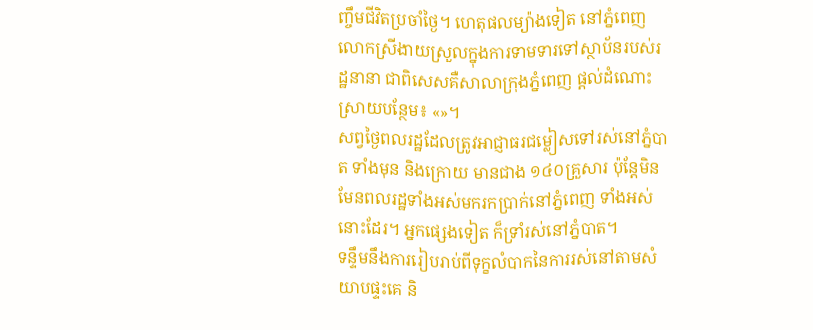ញ្ចឹមជីវិតប្រចាំថ្ងៃ។ ហេតុផលម្យ៉ាងទៀត នៅភ្នំពេញ លោកស្រីងាយស្រួលក្នុងការទាមទារទៅស្ថាប័នរបស់រដ្ឋនានា ជាពិសេសគឺសាលាក្រុងភ្នំពេញ ផ្ដល់ដំណោះស្រាយបន្ថែម៖ «»។
សព្វថ្ងៃពលរដ្ឋដែលត្រូវអាជ្ញាធរជម្លៀសទៅរស់នៅភ្នំបាត ទាំងមុន និងក្រោយ មានជាង ១៤០គ្រួសារ ប៉ុន្តែមិនមែនពលរដ្ឋទាំងអស់មករកប្រាក់នៅភ្នំពេញ ទាំងអស់នោះដែរ។ អ្នកផ្សេងទៀត ក៏ទ្រាំរស់នៅភ្នំបាត។
ទន្ទឹមនឹងការរៀបរាប់ពីទុក្ខលំបាកនៃការរស់នៅតាមសំយាបផ្ទះគេ និ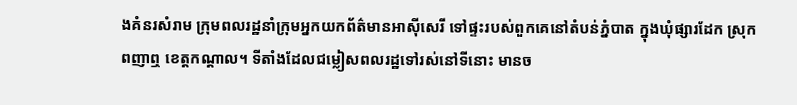ងគំនរសំរាម ក្រុមពលរដ្ឋនាំក្រុមអ្នកយកព័ត៌មានអាស៊ីសេរី ទៅផ្ទះរបស់ពួកគេនៅតំបន់ភ្នំបាត ក្នុងឃុំផ្សារដែក ស្រុកពញាឮ ខេត្តកណ្ដាល។ ទីតាំងដែលជម្លៀសពលរដ្ឋទៅរស់នៅទីនោះ មានច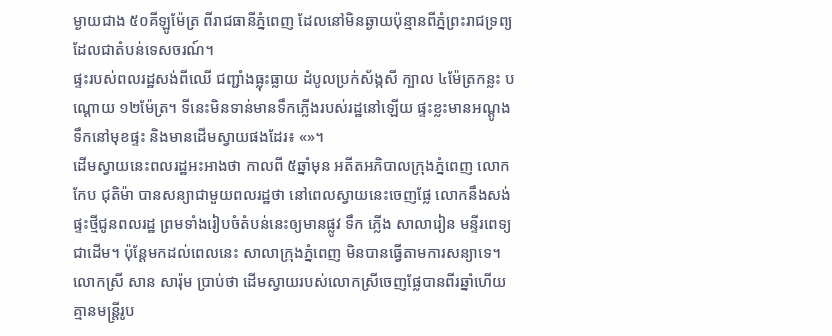ម្ងាយជាង ៥០គីឡូម៉ែត្រ ពីរាជធានីភ្នំពេញ ដែលនៅមិនឆ្ងាយប៉ុន្មានពីភ្នំព្រះរាជទ្រព្យ ដែលជាតំបន់ទេសចរណ៍។
ផ្ទះរបស់ពលរដ្ឋសង់ពីឈើ ជញ្ជាំងធ្លុះធ្លាយ ដំបូលប្រក់ស័ង្កសី ក្បាល ៤ម៉ែត្រកន្លះ បណ្ដោយ ១២ម៉ែត្រ។ ទីនេះមិនទាន់មានទឹកភ្លើងរបស់រដ្ឋនៅឡើយ ផ្ទះខ្លះមានអណ្ដូងទឹកនៅមុខផ្ទះ និងមានដើមស្វាយផងដែរ៖ «»។
ដើមស្វាយនេះពលរដ្ឋអះអាងថា កាលពី ៥ឆ្នាំមុន អតីតអភិបាលក្រុងភ្នំពេញ លោក កែប ជុតិម៉ា បានសន្យាជាមួយពលរដ្ឋថា នៅពេលស្វាយនេះចេញផ្លែ លោកនឹងសង់ផ្ទះថ្មីជូនពលរដ្ឋ ព្រមទាំងរៀបចំតំបន់នេះឲ្យមានផ្លូវ ទឹក ភ្លើង សាលារៀន មន្ទីរពេទ្យ ជាដើម។ ប៉ុន្តែមកដល់ពេលនេះ សាលាក្រុងភ្នំពេញ មិនបានធ្វើតាមការសន្យាទេ។ លោកស្រី សាន សារ៉ុម ប្រាប់ថា ដើមស្វាយរបស់លោកស្រីចេញផ្លែបានពីរឆ្នាំហើយ គ្មានមន្ត្រីរូប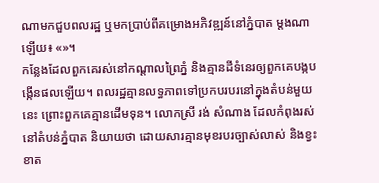ណាមកជួបពលរដ្ឋ ឬមកប្រាប់ពីគម្រោងអភិវឌ្ឍន៍នៅភ្នំបាត ម្ដងណាឡើយ៖ «»។
កន្លែងដែលពួកគេរស់នៅកណ្ដាលព្រៃភ្នំ និងគ្មានដីទំនេរឲ្យពួកគេបង្កបង្កើនផលឡើយ។ ពលរដ្ឋគ្មានលទ្ធភាពទៅប្រកបរបរនៅក្នុងតំបន់មួយនេះ ព្រោះពួកគេគ្មានដើមទុន។ លោកស្រី រង់ សំណាង ដែលកំពុងរស់នៅតំបន់ភ្នំបាត និយាយថា ដោយសារគ្មានមុខរបរច្បាស់លាស់ និងខ្វះខាត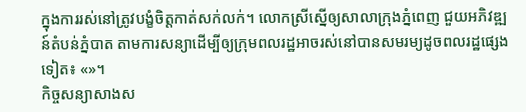ក្នុងការរស់នៅត្រូវបង្ខំចិត្តកាត់សក់លក់។ លោកស្រីស្នើឲ្យសាលាក្រុងភ្នំពេញ ជួយអភិវឌ្ឍន៍តំបន់ភ្នំបាត តាមការសន្យាដើម្បីឲ្យក្រុមពលរដ្ឋអាចរស់នៅបានសមរម្យដូចពលរដ្ឋផ្សេងទៀត៖ «»។
កិច្ចសន្យាសាងស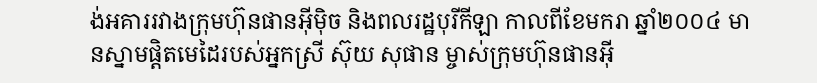ង់អគាររវាងក្រុមហ៊ុនផានអ៊ីម៉ិច និងពលរដ្ឋបុរីកីឡា កាលពីខែមករា ឆ្នាំ២០០៤ មានស្នាមផ្ដិតមេដៃរបស់អ្នកស្រី ស៊ុយ សុផាន ម្ចាស់ក្រុមហ៊ុនផានអ៊ី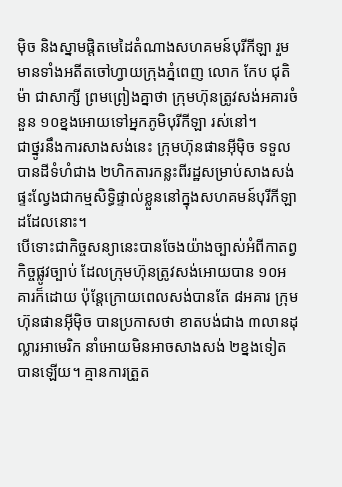ម៉ិច និងស្នាមផ្ដិតមេដៃតំណាងសហគមន៍បុរីកីឡា រួមមានទាំងអតីតចៅហ្វាយក្រុងភ្នំពេញ លោក កែប ជុតិម៉ា ជាសាក្សី ព្រមព្រៀងគ្នាថា ក្រុមហ៊ុនត្រូវសង់អគារចំនួន ១០ខ្នងអោយទៅអ្នកភូមិបុរីកីឡា រស់នៅ។
ជាថ្នូរនឹងការសាងសង់នេះ ក្រុមហ៊ុនផានអ៊ីម៉ិច ទទួលបានដីទំហំជាង ២ហិកតារកន្លះពីរដ្ឋសម្រាប់សាងសង់ផ្ទះល្វែងជាកម្មសិទ្ធិផ្ទាល់ខ្លួននៅក្នុងសហគមន៍បុរីកីឡា ដដែលនោះ។
បើទោះជាកិច្ចសន្យានេះបានចែងយ៉ាងច្បាស់អំពីកាតព្វកិច្ចផ្លូវច្បាប់ ដែលក្រុមហ៊ុនត្រូវសង់អោយបាន ១០អគារក៏ដោយ ប៉ុន្តែក្រោយពេលសង់បានតែ ៨អគារ ក្រុមហ៊ុនផានអ៊ីម៉ិច បានប្រកាសថា ខាតបង់ជាង ៣លានដុល្លារអាមេរិក នាំអោយមិនអាចសាងសង់ ២ខ្នងទៀតបានឡើយ។ គ្មានការត្រួត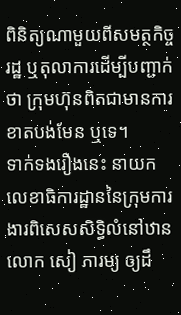ពិនិត្យណាមួយពីសមត្ថកិច្ចរដ្ឋ ឬតុលាការដើម្បីបញ្ជាក់ថា ក្រុមហ៊ុនពិតជាមានការខាតបង់មែន ឬទេ។
ទាក់ទងរឿងនេះ នាយកលេខាធិការដ្ឋាននៃក្រុមការងារពិសេសសិទ្ធិលំនៅឋាន លោក សៀ ភារម្យ ឲ្យដឹ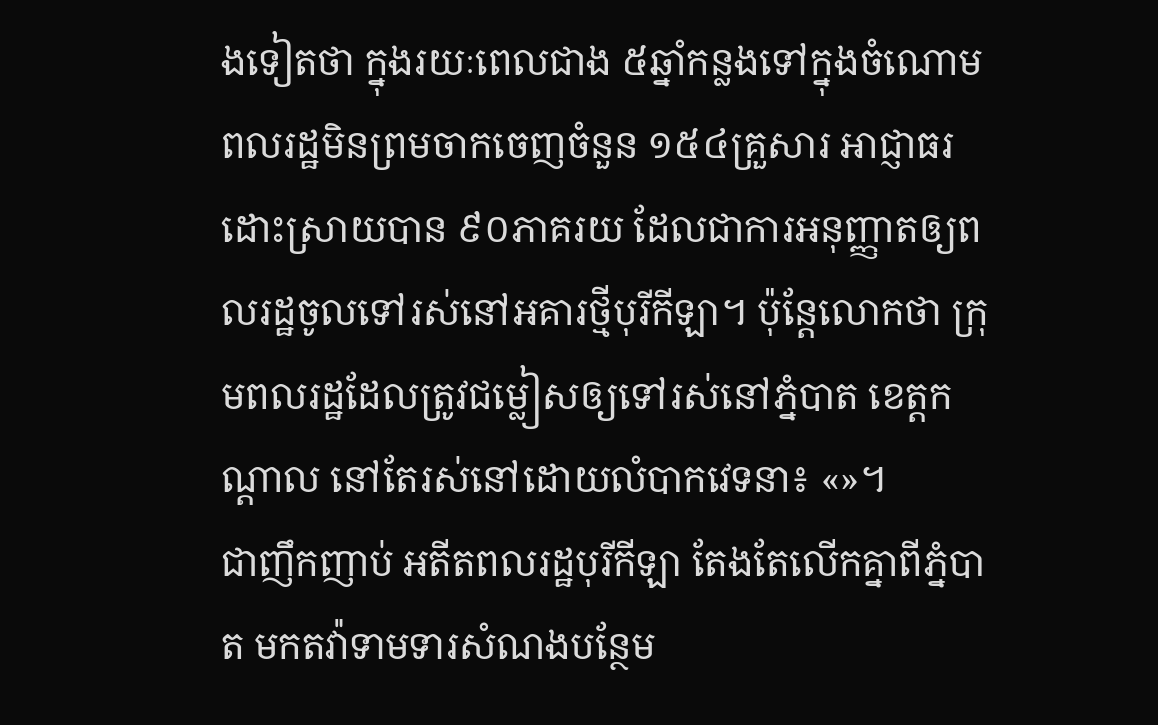ងទៀតថា ក្នុងរយៈពេលជាង ៥ឆ្នាំកន្លងទៅក្នុងចំណោមពលរដ្ឋមិនព្រមចាកចេញចំនួន ១៥៤គ្រួសារ អាជ្ញាធរដោះស្រាយបាន ៩០ភាគរយ ដែលជាការអនុញ្ញាតឲ្យពលរដ្ឋចូលទៅរស់នៅអគារថ្មីបុរីកីឡា។ ប៉ុន្តែលោកថា ក្រុមពលរដ្ឋដែលត្រូវជម្លៀសឲ្យទៅរស់នៅភ្នំបាត ខេត្តកណ្ដាល នៅតែរស់នៅដោយលំបាកវេទនា៖ «»។
ជាញឹកញាប់ អតីតពលរដ្ឋបុរីកីឡា តែងតែលើកគ្នាពីភ្នំបាត មកតវ៉ាទាមទារសំណងបន្ថែម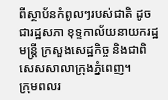ពីស្ថាប័នកំពូលៗរបស់ជាតិ ដូចជារដ្ឋសភា ខុទ្ទកាល័យនាយករដ្ឋមន្ត្រី ក្រសួងសេដ្ឋកិច្ច និងជាពិសេសសាលាក្រុងភ្នំពេញ។
ក្រុមពលរ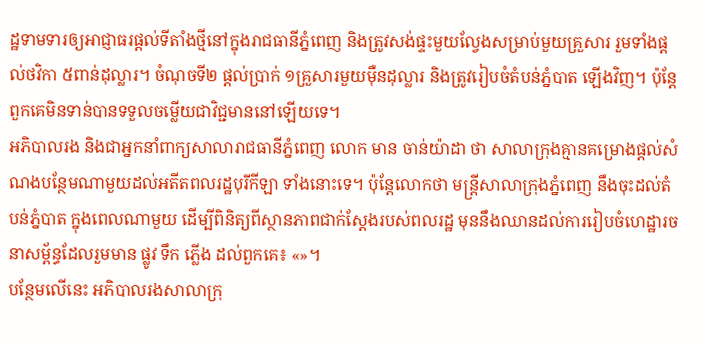ដ្ឋទាមទារឲ្យអាជ្ញាធរផ្ដល់ទីតាំងថ្មីនៅក្នុងរាជធានីភ្នំពេញ និងត្រូវសង់ផ្ទះមួយល្វែងសម្រាប់មួយគ្រួសារ រួមទាំងផ្ដល់ថវិកា ៥ពាន់ដុល្លារ។ ចំណុចទី២ ផ្ដល់ប្រាក់ ១គ្រួសារមួយម៉ឺនដុល្លារ និងត្រូវរៀបចំតំបន់ភ្នំបាត ឡើងវិញ។ ប៉ុន្តែពួកគេមិនទាន់បានទទួលចម្លើយជាវិជ្ជមាននៅឡើយទេ។
អភិបាលរង និងជាអ្នកនាំពាក្យសាលារាជធានីភ្នំពេញ លោក មាន ចាន់យ៉ាដា ថា សាលាក្រុងគ្មានគម្រោងផ្ដល់សំណងបន្ថែមណាមួយដល់អតីតពលរដ្ឋបុរីកីឡា ទាំងនោះទេ។ ប៉ុន្តែលោកថា មន្ត្រីសាលាក្រុងភ្នំពេញ នឹងចុះដល់តំបន់ភ្នំបាត ក្នុងពេលណាមួយ ដើម្បីពិនិត្យពីស្ថានភាពជាក់ស្ដែងរបស់ពលរដ្ឋ មុននឹងឈានដល់ការរៀបចំហេដ្ឋារចនាសម្ព័ន្ធដែលរួមមាន ផ្លូវ ទឹក ភ្លើង ដល់ពួកគេ៖ «»។
បន្ថែមលើនេះ អភិបាលរងសាលាក្រុ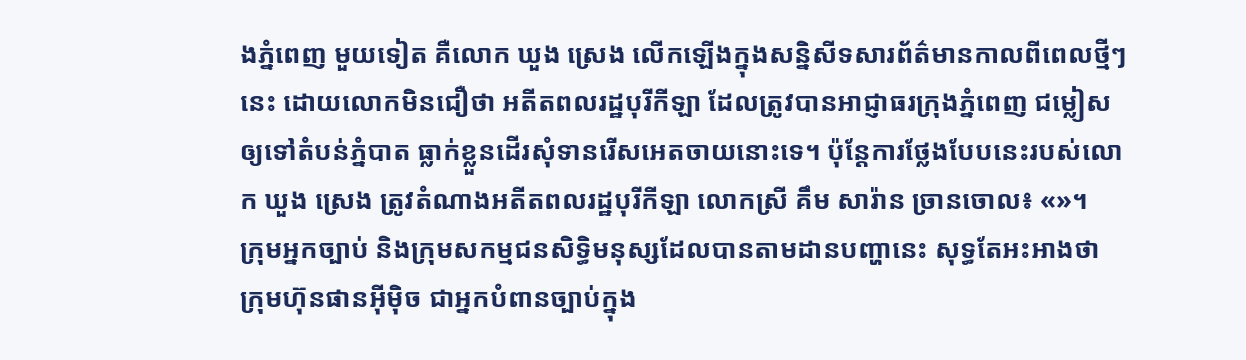ងភ្នំពេញ មួយទៀត គឺលោក ឃួង ស្រេង លើកឡើងក្នុងសន្និសីទសារព័ត៌មានកាលពីពេលថ្មីៗនេះ ដោយលោកមិនជឿថា អតីតពលរដ្ឋបុរីកីឡា ដែលត្រូវបានអាជ្ញាធរក្រុងភ្នំពេញ ជម្លៀសឲ្យទៅតំបន់ភ្នំបាត ធ្លាក់ខ្លួនដើរសុំទានរើសអេតចាយនោះទេ។ ប៉ុន្តែការថ្លែងបែបនេះរបស់លោក ឃួង ស្រេង ត្រូវតំណាងអតីតពលរដ្ឋបុរីកីឡា លោកស្រី គឹម សារ៉ាន ច្រានចោល៖ «»។
ក្រុមអ្នកច្បាប់ និងក្រុមសកម្មជនសិទ្ធិមនុស្សដែលបានតាមដានបញ្ហានេះ សុទ្ធតែអះអាងថា ក្រុមហ៊ុនផានអ៊ីម៉ិច ជាអ្នកបំពានច្បាប់ក្នុង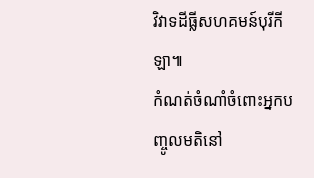វិវាទដីធ្លីសហគមន៍បុរីកីឡា៕
កំណត់ចំណាំចំពោះអ្នកបញ្ចូលមតិនៅ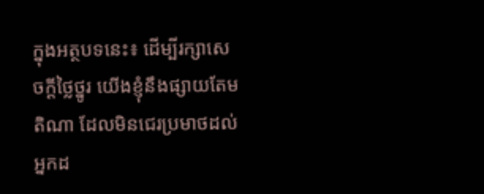ក្នុងអត្ថបទនេះ៖ ដើម្បីរក្សាសេចក្ដីថ្លៃថ្នូរ យើងខ្ញុំនឹងផ្សាយតែមតិណា ដែលមិនជេរប្រមាថដល់អ្នកដ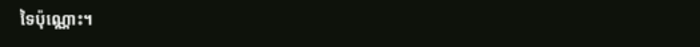ទៃប៉ុណ្ណោះ។